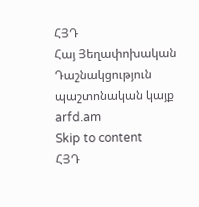ՀՅԴ
Հայ Յեղափոխական Դաշնակցություն պաշտոնական կայք arfd.am
Skip to content
ՀՅԴ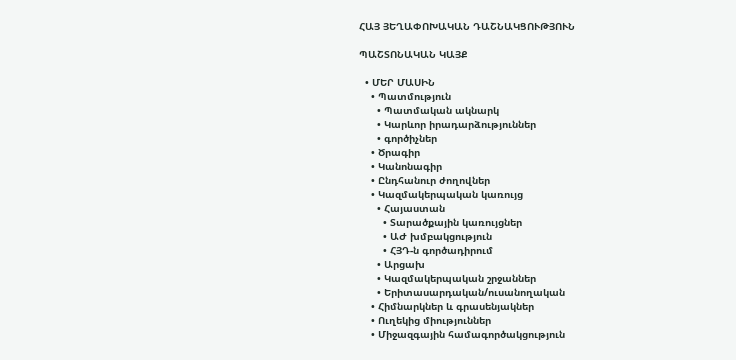ՀԱՅ ՅԵՂԱՓՈԽԱԿԱՆ ԴԱՇՆԱԿՑՈՒԹՅՈՒՆ

ՊԱՇՏՈՆԱԿԱՆ ԿԱՅՔ

  • ՄԵՐ ՄԱՍԻՆ
    • Պատմություն
      • Պատմական ակնարկ
      • Կարևոր իրադարձություններ
      • գործիչներ
    • Ծրագիր
    • Կանոնագիր
    • Ընդհանուր ժողովներ
    • Կազմակերպական կառույց
      • Հայաստան
        • Տարածքային կառույցներ
        • ԱԺ խմբակցություն
        • ՀՅԴ-ն գործադիրում
      • Արցախ
      • Կազմակերպական շրջաններ
      • Երիտասարդական/ուսանողական
    • Հիմնարկներ և գրասենյակներ
    • Ուղեկից միություններ
    • Միջազգային համագործակցություն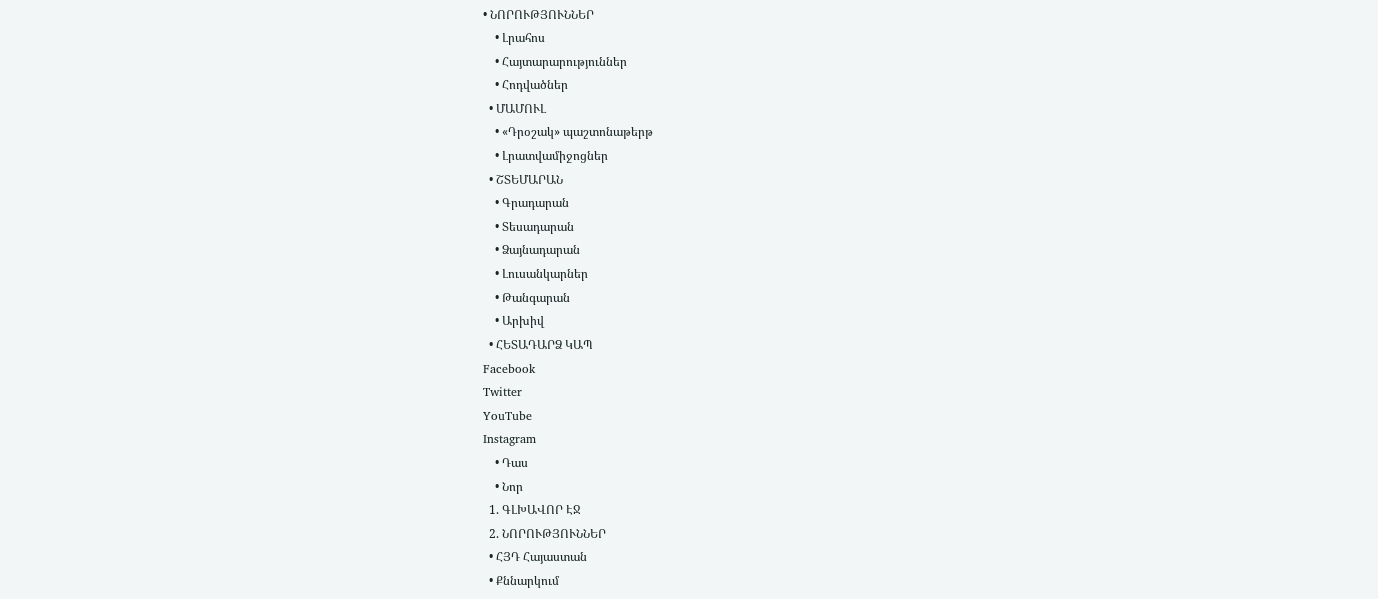• ՆՈՐՈՒԹՅՈՒՆՆԵՐ
    • Լրահոս
    • Հայտարարություններ
    • Հոդվածներ
  • ՄԱՄՈՒԼ
    • «Դրօշակ» պաշտոնաթերթ
    • Լրատվամիջոցներ
  • ՇՏԵՄԱՐԱՆ
    • Գրադարան
    • Տեսադարան
    • Ձայնադարան
    • Լուսանկարներ
    • Թանգարան
    • Արխիվ
  • ՀԵՏԱԴԱՐՁ ԿԱՊ
Facebook
Twitter
YouTube
Instagram
    • Դաս
    • Նոր
  1. ԳԼԽԱՎՈՐ ԷՋ
  2. ՆՈՐՈՒԹՅՈՒՆՆԵՐ
  • ՀՅԴ Հայաստան
  • Քննարկում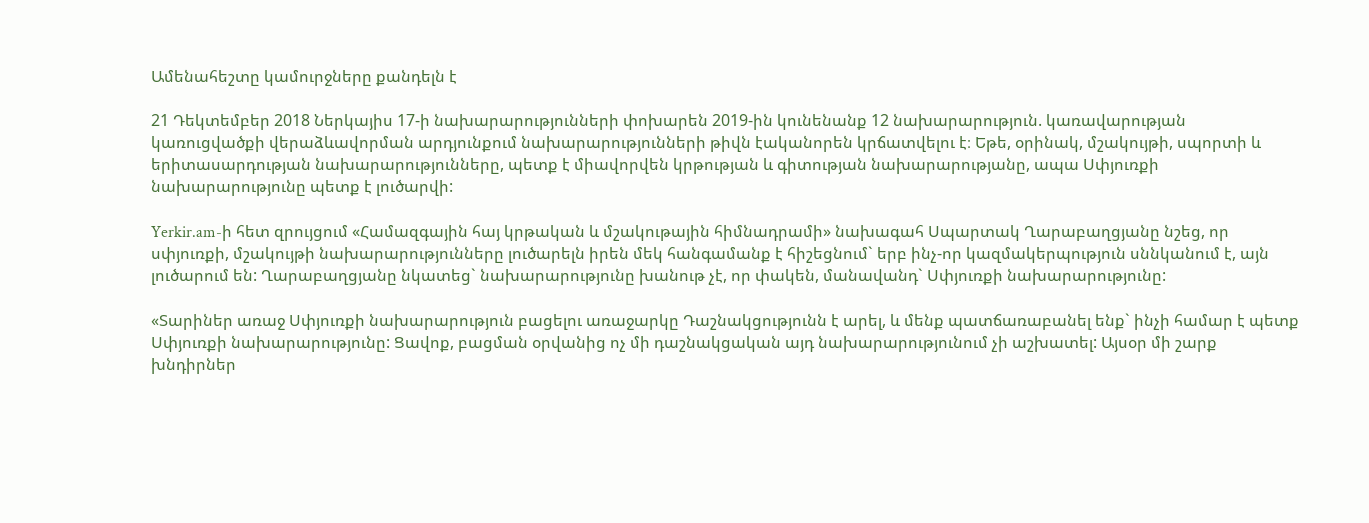Ամենահեշտը կամուրջները քանդելն է

21 Դեկտեմբեր 2018 Ներկայիս 17-ի նախարարությունների փոխարեն 2019-ին կունենանք 12 նախարարություն. կառավարության կառուցվածքի վերաձևավորման արդյունքում նախարարությունների թիվն էականորեն կրճատվելու է։ Եթե, օրինակ, մշակույթի, սպորտի և երիտասարդության նախարարությունները, պետք է միավորվեն կրթության և գիտության նախարարությանը, ապա Սփյուռքի նախարարությունը պետք է լուծարվի:

Yerkir.am-ի հետ զրույցում «Համազգային հայ կրթական և մշակութային հիմնադրամի» նախագահ Սպարտակ Ղարաբաղցյանը նշեց, որ սփյուռքի, մշակույթի նախարարությունները լուծարելն իրեն մեկ հանգամանք է հիշեցնում` երբ ինչ-որ կազմակերպություն սննկանում է, այն լուծարում են: Ղարաբաղցյանը նկատեց` նախարարությունը խանութ չէ, որ փակեն, մանավանդ` Սփյուռքի նախարարությունը:

«Տարիներ առաջ Սփյուռքի նախարարություն բացելու առաջարկը Դաշնակցությունն է արել, և մենք պատճառաբանել ենք` ինչի համար է պետք Սփյուռքի նախարարությունը: Ցավոք, բացման օրվանից ոչ մի դաշնակցական այդ նախարարությունում չի աշխատել: Այսօր մի շարք խնդիրներ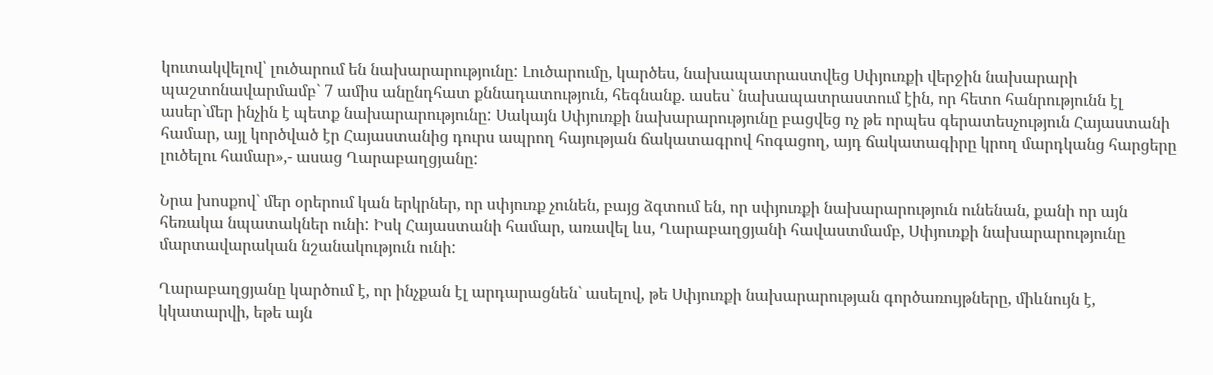կուտակվելով՝ լուծարում են նախարարությունը: Լուծարումը, կարծես, նախապատրաստվեց Սփյուռքի վերջին նախարարի պաշտոնավարմամբ` 7 ամիս անընդհատ քննադատություն, հեգնանք. ասես` նախապատրաստում էին, որ հետո հանրությունն էլ ասեր`մեր ինչին է պետք նախարարությունը: Սակայն Սփյուռքի նախարարությունը բացվեց ոչ թե որպես գերատեսչություն Հայաստանի համար, այլ կործված էր Հայաստանից դուրս ապրող հայության ճակատագրով հոգացող, այդ ճակատագիրը կրող մարդկանց հարցերը լուծելու համար»,- ասաց Ղարաբաղցյանը:

Նրա խոսքով` մեր օրերում կան երկրներ, որ սփյուռք չունեն, բայց ձգտում են, որ սփյուռքի նախարարություն ունենան, քանի որ այն հեռակա նպատակներ ունի: Իսկ Հայաստանի համար, առավել ևս, Ղարաբաղցյանի հավաստմամբ, Սփյուռքի նախարարությունը մարտավարական նշանակություն ունի:

Ղարաբաղցյանը կարծում է, որ ինչքան էլ արդարացնեն` ասելով, թե Սփյուռքի նախարարության գործառույթները, միևնույն է, կկատարվի, եթե այն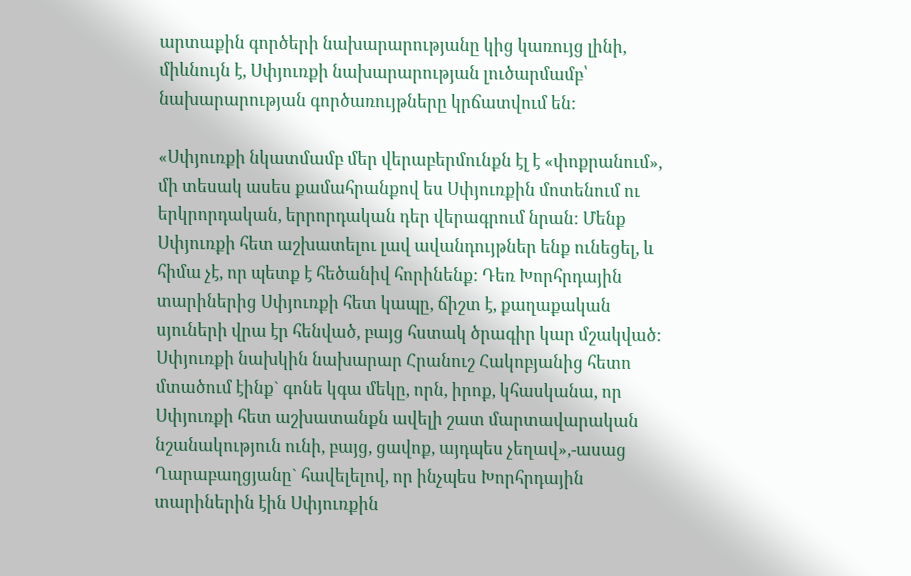արտաքին գործերի նախարարությանը կից կառույց լինի, միևնույն է, Սփյուռքի նախարարության լուծարմամբ՝ նախարարության գործառույթները կրճատվում են:

«Սփյուռքի նկատմամբ մեր վերաբերմունքն էլ է «փոքրանում», մի տեսակ ասես քամահրանքով ես Սփյուռքին մոտենում ու երկրորդական, երրորդական դեր վերագրում նրան: Մենք Սփյուռքի հետ աշխատելու լավ ավանդույթներ ենք ունեցել, և հիմա չէ, որ պետք է հեծանիվ հորինենք: Դեռ Խորհրդային տարիներից Սփյուռքի հետ կապը, ճիշտ է, քաղաքական սյուների վրա էր հենված, բայց հստակ ծրագիր կար մշակված: Սփյուռքի նախկին նախարար Հրանուշ Հակոբյանից հետո մտածում էինք` գոնե կգա մեկը, որն, իրոք, կհասկանա, որ Սփյուռքի հետ աշխատանքն ավելի շատ մարտավարական նշանակություն ունի, բայց, ցավոք, այդպես չեղավ»,-ասաց Ղարաբաղցյանը` հավելելով, որ ինչպես Խորհրդային տարիներին էին Սփյուռքին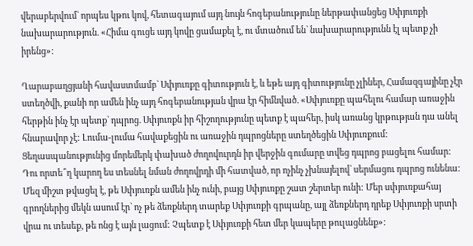վերաբերվում` որպես կթու կով, հետագայում այդ նույն հոգեբանությունը ներթափանցեց Սփյուռքի նախարարություն. «Հիմա գուցե այդ կովը ցամաքել է, ու մտածում են` նախարարությունն էլ պետք չի իրենց»:

Ղարաբաղցյանի հավաստմամբ` Սփյուռքը գիտություն է, և եթե այդ գիտությունը չլիներ, Համազգայինը չէր ստեղծվի, քանի որ ամեն ինչ այդ հոգեբանության վրա էր հիմնված. «Սփյուռքը պահելու համար առաջին հերթին ինչ էր պետք` դպրոց. Սփյուռքն իր հիշողությունը պետք է պահեր, իսկ առանց կրթության դա անել հնարավոր չէ: Լումա-լումա հավաքեցին ու առաջին դպրոցները ստեղծեցին Սփյուռքում: Ցեղասպանությունից մորեմերկ փախած ժողովուրդն իր վերջին գումարը տվեց դպրոց բացելու համար: Դու որտե՞ղ կարող ես տեսնել նման ժողովրդի մի հատված, որ ոչինչ չխնայելով` սերմացու դպրոց ունենա: Մեզ միշտ թվացել է, թե Սփյուռքն ամեն ինչ ունի, բայց Սփյուռքը շատ շերտեր ունի: Մեր սփյուռքահայ գրողներից մեկն ասում էր` ոչ թե ձեռքներդ տարեք Սփյուռքի գրպանը, այլ ձեռքներդ դրեք Սփյուռքի սրտի վրա ու տեսեք, թե ոնց է այն լացում: Չպետք է Սփյուռքի հետ մեր կապերը թուլացնենք»: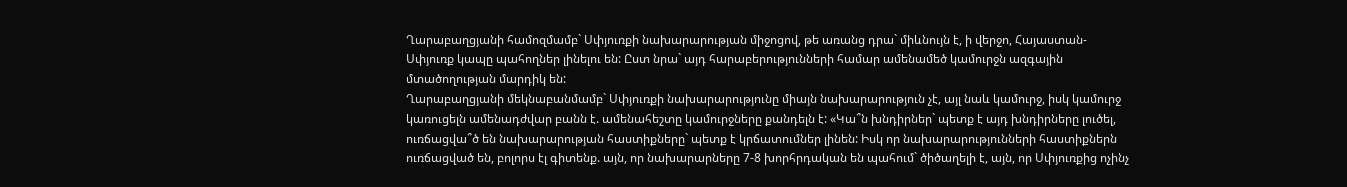Ղարաբաղցյանի համոզմամբ` Սփյուռքի նախարարության միջոցով, թե առանց դրա` միևնույն է, ի վերջո, Հայաստան-Սփյուռք կապը պահողներ լինելու են: Ըստ նրա` այդ հարաբերությունների համար ամենամեծ կամուրջն ազգային մտածողության մարդիկ են:
Ղարաբաղցյանի մեկնաբանմամբ` Սփյուռքի նախարարությունը միայն նախարարություն չէ, այլ նաև կամուրջ, իսկ կամուրջ կառուցելն ամենադժվար բանն է. ամենահեշտը կամուրջները քանդելն է: «Կա՞ն խնդիրներ` պետք է այդ խնդիրները լուծել, ուռճացվա՞ծ են նախարարության հաստիքները` պետք է կրճատումներ լինեն: Իսկ որ նախարարությունների հաստիքներն ուռճացված են, բոլորս էլ գիտենք. այն, որ նախարարները 7-8 խորհրդական են պահում` ծիծաղելի է, այն, որ Սփյուռքից ոչինչ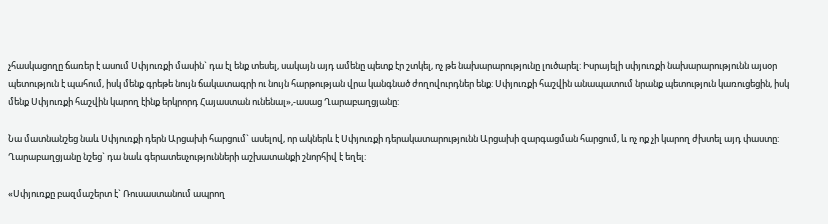չհասկացողը ճառեր է ասում Սփյուռքի մասին` դա էլ ենք տեսել, սակայն այդ ամենը պետք էր շտկել, ոչ թե նախարարությունը լուծարել: Իսրայելի սփյուռքի նախարարությունն այսօր պետություն է պահում, իսկ մենք գրեթե նույն ճակատագրի ու նույն հարթության վրա կանգնած ժողովուրդներ ենք: Սփյուռքի հաշվին անապատում նրանք պետություն կառուցեցին, իսկ մենք Սփյուռքի հաշվին կարող էինք երկրորդ Հայաստան ունենալ»,-ասաց Ղարաբաղցյանը:

Նա մատնանշեց նաև Սփյուռքի դերն Արցախի հարցում` ասելով, որ ակներև է Սփյուռքի դերակատարությունն Արցախի զարգացման հարցում, և ոչ ոք չի կարող ժխտել այդ փաստը: Ղարաբաղցյանը նշեց` դա նաև գերատեսչությունների աշխատանքի շնորհիվ է եղել:

«Սփյուռքը բազմաշերտ է` Ռուսաստանում ապրող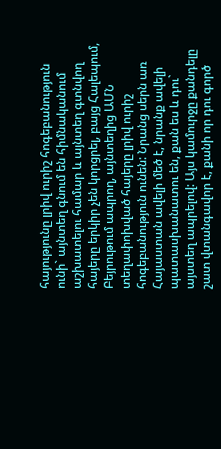հայությունը լրիվ ուրիշ հոգեբանություն ունի` այնտեղ գնում են հիմնականում աշխատելու համար և այնտեղ գտնվող հայերը երկիր չեն կորցրել, բայց Հալեպում, Բեյրութում ապրող, այնտեղից ԱՄՆ տեղափոխված հայերը լրիվ ուրիշ հոգեբանություն ունեն: Նրանց սերն առ Հայաստան ավելի մեծ է, նրանք ավելի պատասխանատու են, քան ես և դու` այստեղ ապրելով: Այս կամուրջը քանդելը շատ վտանգավոր է, քանի որ դու գործ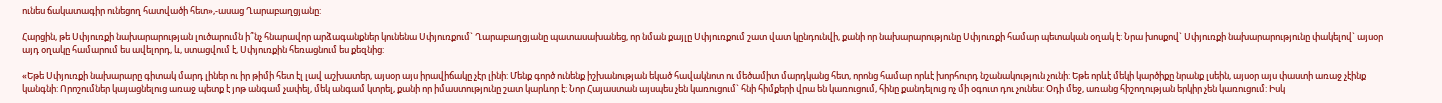ունես ճակատագիր ունեցող հատվածի հետ»,-ասաց Ղարաբաղցյանը:

Հարցին, թե Սփյուռքի նախարարության լուծարումն ի՞նչ հնարավոր արձագանքներ կունենա Սփյուռքում` Ղարաբաղցյանը պատասախանեց, որ նման քայլը Սփյուռքում շատ վատ կընդունվի, քանի որ նախարարությունը Սփյուռքի համար պետական օղակ է: Նրա խոսքով` Սփյուռքի նախարարությունը փակելով` այսօր այդ օղակը համարում ես ավելորդ, և, ստացվում է, Սփյուռքին հեռացնում ես քեզնից:

«Եթե Սփյուռքի նախարարը գիտակ մարդ լիներ ու իր թիմի հետ էլ լավ աշխատեր, այսօր այս իրավիճակը չէր լինի: Մենք գործ ունենք իշխանության եկած հավակնոտ ու մեծամիտ մարդկանց հետ, որոնց համար որևէ խորհուրդ նշանակություն չունի: Եթե որևէ մեկի կարծիքը նրանք լսեին, այսօր այս փաստի առաջ չէինք կանգնի: Որոշումներ կայացնելուց առաջ պետք է յոթ անգամ չափել, մեկ անգամ կտրել, քանի որ իմաստությունը շատ կարևոր է: Նոր Հայաստան այսպես չեն կառուցում` հնի հիմքերի վրա են կառուցում, հինը քանդելուց ոչ մի օգուտ դու չունես: Օդի մեջ, առանց հիշողության երկիր չեն կառուցում: Իսկ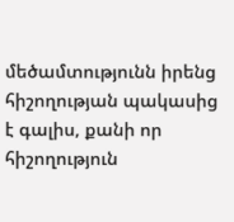մեծամտությունն իրենց հիշողության պակասից է գալիս, քանի որ հիշողություն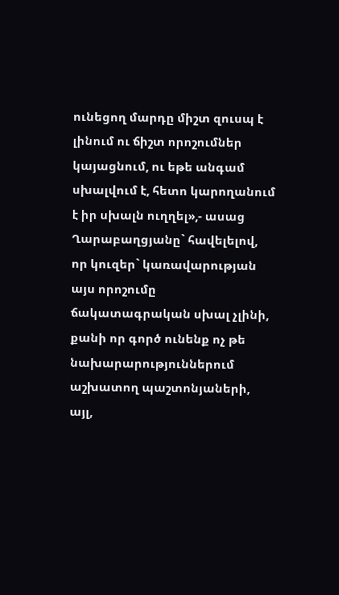ունեցող մարդը միշտ զուսպ է լինում ու ճիշտ որոշումներ կայացնում, ու եթե անգամ սխալվում է, հետո կարողանում է իր սխալն ուղղել»,- ասաց Ղարաբաղցյանը` հավելելով, որ կուզեր` կառավարության այս որոշումը ճակատագրական սխալ չլինի, քանի որ գործ ունենք ոչ թե նախարարություններում աշխատող պաշտոնյաների, այլ,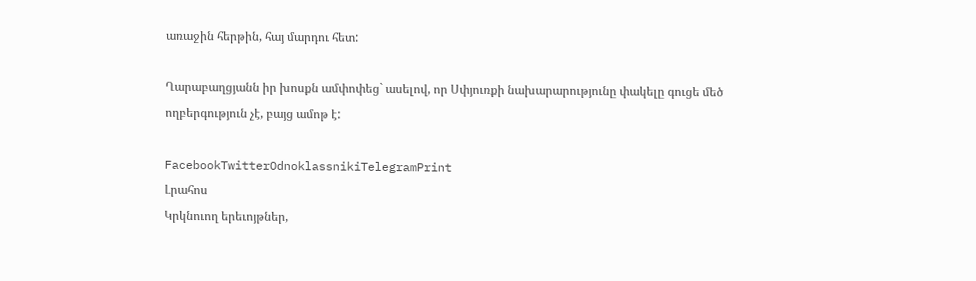առաջին հերթին, հայ մարդու հետ:

Ղարաբաղցյանն իր խոսքն ամփոփեց` ասելով, որ Սփյուռքի նախարարությունը փակելը գուցե մեծ ողբերգություն չէ, բայց ամոթ է:

FacebookTwitterOdnoklassnikiTelegramPrint
Լրահոս
Կրկնուող երեւոյթներ,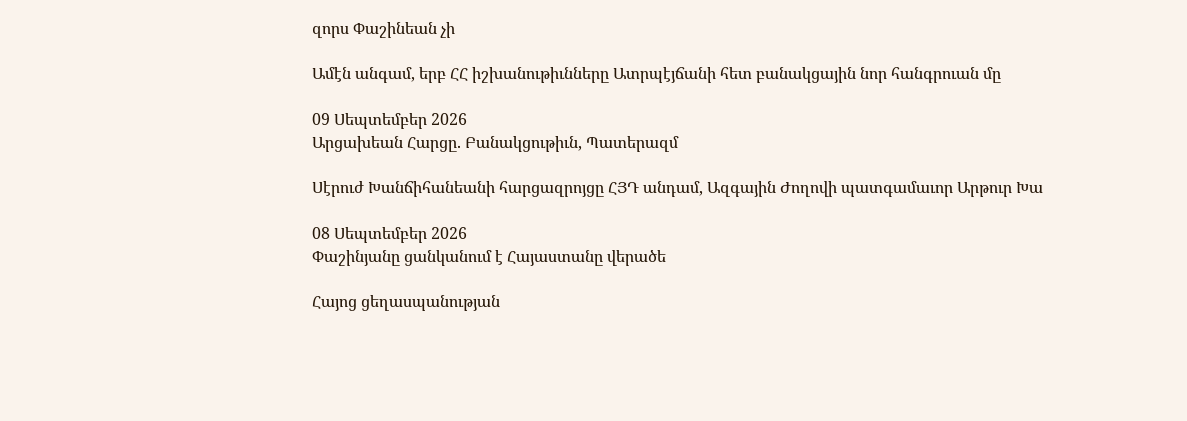զորս Փաշինեան չի

Ամէն անգամ, երբ ՀՀ իշխանութիւնները Ատրպէյճանի հետ բանակցային նոր հանգրուան մը

09 Սեպտեմբեր 2026
Արցախեան Հարցը. Բանակցութիւն, Պատերազմ

Սէրուժ Խանճիհանեանի հարցազրոյցը ՀՅԴ անդամ, Ազգային Ժողովի պատգամաւոր Արթուր Խա

08 Սեպտեմբեր 2026
Փաշինյանը ցանկանում է Հայաստանը վերածե

Հայոց ցեղասպանության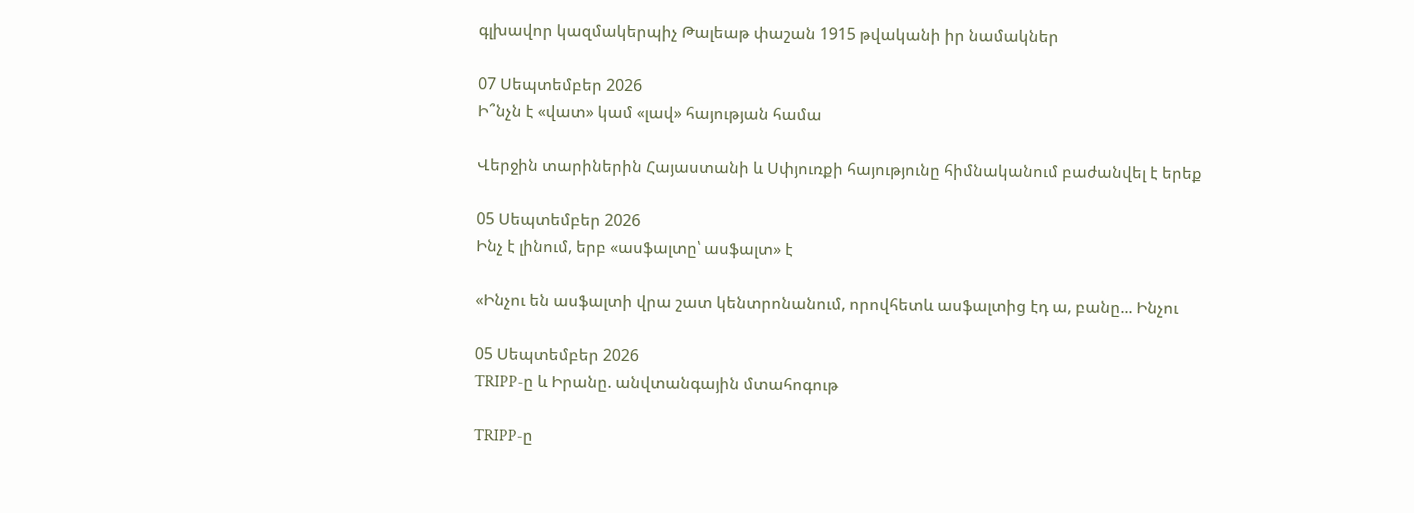գլխավոր կազմակերպիչ Թալեաթ փաշան 1915 թվականի իր նամակներ

07 Սեպտեմբեր 2026
Ի՞նչն է «վատ» կամ «լավ» հայության համա

Վերջին տարիներին Հայաստանի և Սփյուռքի հայությունը հիմնականում բաժանվել է երեք

05 Սեպտեմբեր 2026
Ինչ է լինում, երբ «ասֆալտը՝ ասֆալտ» է

«Ինչու են ասֆալտի վրա շատ կենտրոնանում, որովհետև ասֆալտից էդ ա, բանը... Ինչու

05 Սեպտեմբեր 2026
TRIPP-ը և Իրանը. անվտանգային մտահոգութ

TRIPP-ը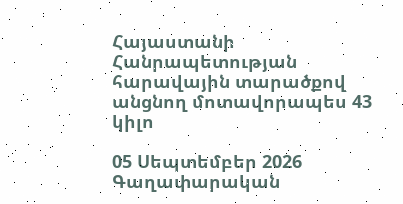Հայաստանի Հանրապետության հարավային տարածքով անցնող մոտավորապես 43 կիլո

05 Սեպտեմբեր 2026
Գաղափարական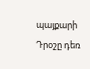պայքարի Դրօշը դեռ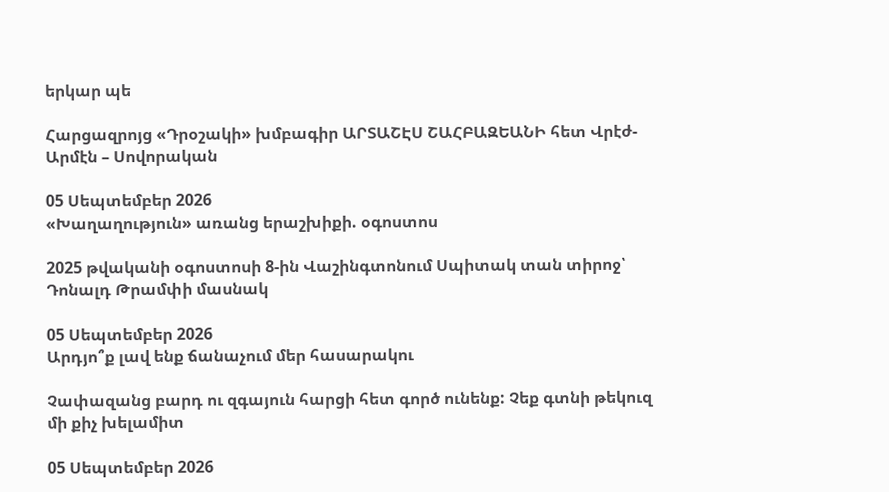երկար պե

Հարցազրոյց «Դրօշակի» խմբագիր ԱՐՏԱՇԷՍ ՇԱՀԲԱԶԵԱՆԻ հետ Վրէժ-Արմէն – Սովորական

05 Սեպտեմբեր 2026
«Խաղաղություն» առանց երաշխիքի. օգոստոս

2025 թվականի օգոստոսի 8-ին Վաշինգտոնում Սպիտակ տան տիրոջ՝ Դոնալդ Թրամփի մասնակ

05 Սեպտեմբեր 2026
Արդյո՞ք լավ ենք ճանաչում մեր հասարակու

Չափազանց բարդ ու զգայուն հարցի հետ գործ ունենք: Չեք գտնի թեկուզ մի քիչ խելամիտ

05 Սեպտեմբեր 2026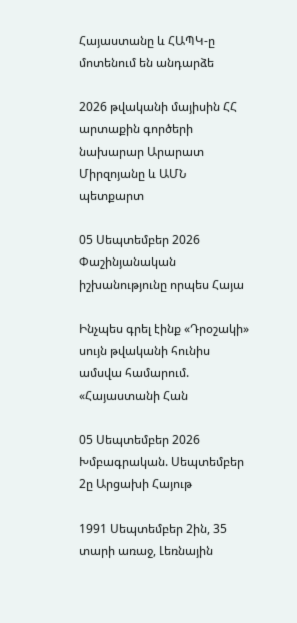Հայաստանը և ՀԱՊԿ-ը մոտենում են անդարձե

2026 թվականի մայիսին ՀՀ արտաքին գործերի նախարար Արարատ Միրզոյանը և ԱՄՆ պետքարտ

05 Սեպտեմբեր 2026
Փաշինյանական իշխանությունը որպես Հայա

Ինչպես գրել էինք «Դրօշակի» սույն թվականի հունիս ամսվա համարում. «Հայաստանի Հան

05 Սեպտեմբեր 2026
Խմբագրական. Սեպտեմբեր 2ը Արցախի Հայութ

1991 Սեպտեմբեր 2ին, 35 տարի առաջ, Լեռնային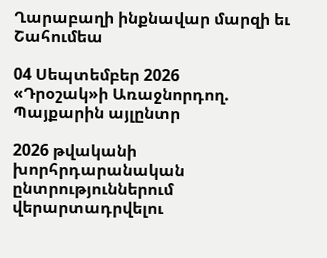Ղարաբաղի ինքնավար մարզի եւ Շահումեա

04 Սեպտեմբեր 2026
«Դրօշակ»ի Առաջնորդող. Պայքարին այլընտր

2026 թվականի խորհրդարանական ընտրություններում վերարտադրվելու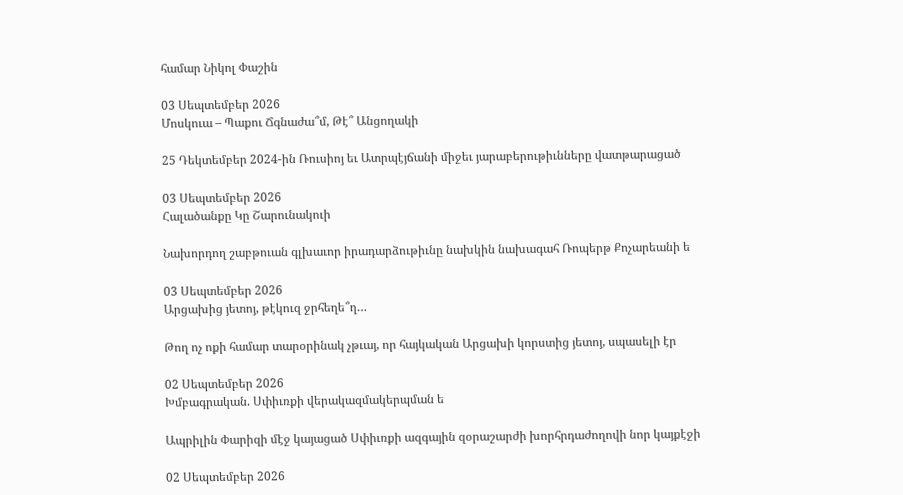համար Նիկոլ Փաշին

03 Սեպտեմբեր 2026
Մոսկուա – Պաքու Ճգնաժա՞մ, Թէ՞ Անցողակի

25 Դեկտեմբեր 2024-ին Ռուսիոյ եւ Ատրպէյճանի միջեւ յարաբերութիւնները վատթարացած

03 Սեպտեմբեր 2026
Հալածանքը Կը Շարունակուի

Նախորդող շաբթուան գլխաւոր իրադարձութիւնը նախկին նախագահ Ռոպերթ Քոչարեանի ե

03 Սեպտեմբեր 2026
Արցախից յետոյ, թէկուզ ջրհեղե՞ղ…

Թող ոչ ոքի համար տարօրինակ չթւայ, որ հայկական Արցախի կորստից յետոյ, սպասելի էր

02 Սեպտեմբեր 2026
Խմբագրական. Սփիւռքի վերակազմակերպման ե

Ապրիլին Փարիզի մէջ կայացած Սփիւռքի ազգային զօրաշարժի խորհրդաժողովի նոր կայքէջի

02 Սեպտեմբեր 2026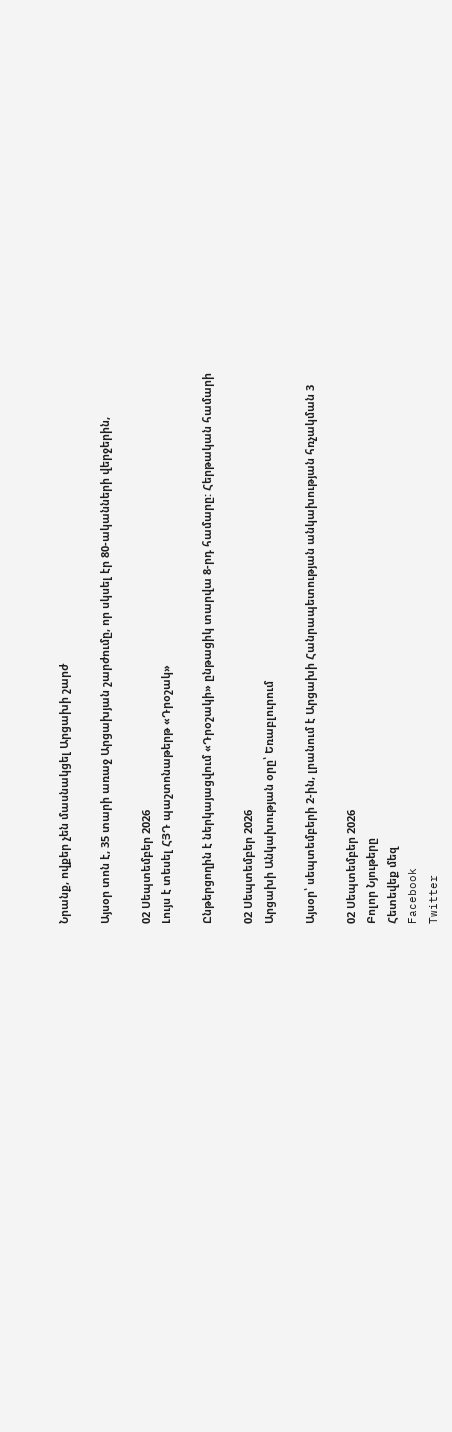Նրանք, ովքեր չեն մասնակցել Արցախի շարժ

Այսօր տոն է, 35 տարի առաջ Արցախյան շարժումը, որ սկսել էր 80-ականների վերջերին,

02 Սեպտեմբեր 2026
Լույս է տեսել ՀՅԴ պաշտոնաթերթ «Դրօշակ»

Ընթերցողին է ներկայացվում «Դրօշակի» ընթացիկ տարվա 8-րդ համարը: Հերթական համարի

02 Սեպտեմբեր 2026
Արցախի Անկախության օրը՝ Եռաբլուրում

Այսօր՝ սեպտեմբերի 2-ին, լրանում է Արցախի Հանրապետության անկախության հռչակման 3

02 Սեպտեմբեր 2026
Բոլոր Նյութերը
Հետեվեք մեզ
Facebook
Twitter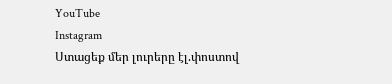YouTube
Instagram
Ստացեք մեր լուրերը էլ.փոստով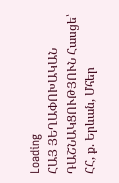Loading
ՀԱՅ ՅԵՂԱՓՈԽԱԿԱՆ ԴԱՇՆԱԿՑՈՒԹՅՈՒՆ Հասցե՝ ՀՀ, ք. Երևան, Մհեր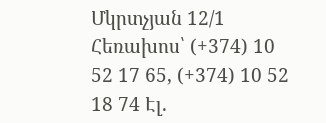Մկրտչյան 12/1 Հեռախոս՝ (+374) 10 52 17 65, (+374) 10 52 18 74 Էլ.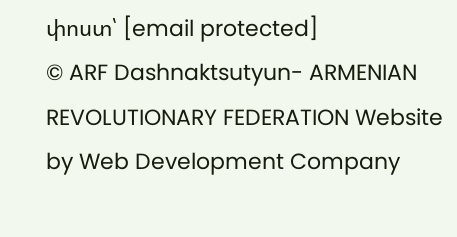փոստ՝ [email protected]
© ARF Dashnaktsutyun- ARMENIAN REVOLUTIONARY FEDERATION Website by Web Development Company